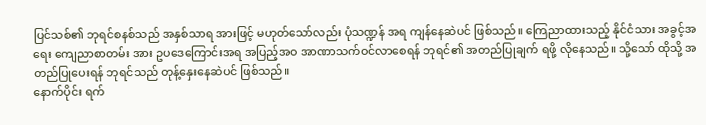ပြင်သစ်၏ ဘုရင်စနစ်သည် အနှစ်သာရ အားဖြင့် မဟုတ်သော်လည်း ပုံသဏ္ဍန် အရ ကျန်နေဆဲပင် ဖြစ်သည်။ ကြေညာထားသည့် နိုင်ငံသား အခွင့်အရေး ကျေညာစာတမ်း အား ဥပဒေကြောင်းအရ အပြည့်အဝ အာဏာသက်ဝင်လာစေရန် ဘုရင်၏ အတည်ပြုချက် ရဖို့ လိုနေသည်။ သို့သော် ထိုသို့ အတည်ပြုပေးရန် ဘုရင်သည် တုန့်နှေးနေဆဲပင် ဖြစ်သည်။
နောက်ပိုင်း ရက်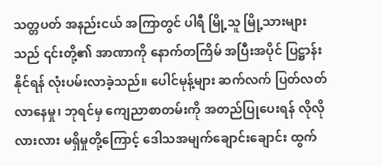သတ္တပတ် အနည်းငယ် အကြာတွင် ပါရီ မြို့သူ မြို့သားများသည် ၎င်းတို့၏ အာဏာကို နောက်တကြိမ် အပြီးအပိုင် ပြဋ္ဌာန်း နိုင်ရန် လုံးပမ်းလာခဲ့သည်။ ပေါင်မုန့်များ ဆက်လက် ပြတ်လတ်လာနေမှု၊ ဘုရင်မှ ကျေညာစာတမ်းကို အတည်ပြုပေးရန် လိုလိုလားလား မရှိမှုတို့ကြောင့် ဒေါသအမျက်ချောင်းချောင်း ထွက်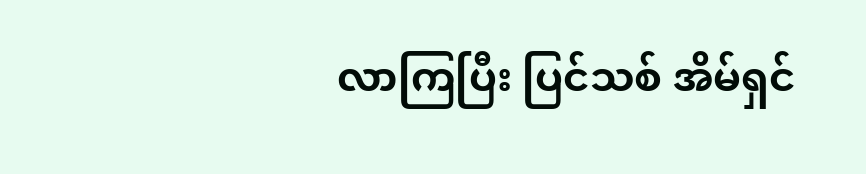လာကြပြီး ပြင်သစ် အိမ်ရှင်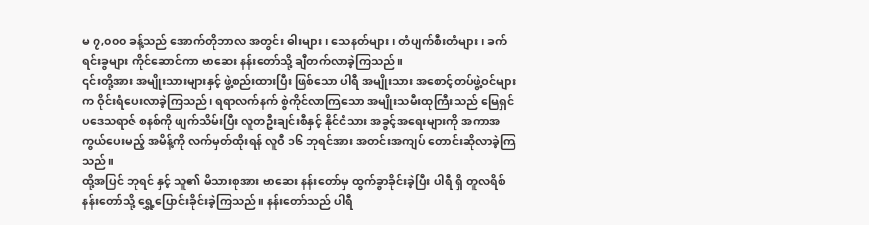မ ၇,၀၀၀ ခန့်သည် အောက်တိုဘာလ အတွင်း ဓါးများ၊ သေနတ်များ၊ တံပျက်စီးတံများ၊ ခက်ရင်းခွများ ကိုင်ဆောင်ကာ ဗာဆေး နန်းတော်သို့ ချီတက်လာခဲ့ကြသည်။
၎င်းတို့အား အမျိုးသားများနှင့် ဖွဲ့စည်းထားပြီး ဖြစ်သော ပါရီ အမျိုးသား အစောင့်တပ်ဖွဲ့ဝင်များက ဝိုင်းရံပေးလာခဲ့ကြသည်၊ ရရာလက်နက် စွဲကိုင်လာကြသော အမျိုးသမီးထုကြီးသည် မြေရှင်ပဒေသရာဇ် စနစ်ကို ဖျက်သိမ်းပြီး လူတဦးချင်းစီနှင့် နိုင်ငံသား အခွင့်အရေးများကို အကာအကွယ်ပေးမည့် အမိန့်ကို လက်မှတ်ထိုးရန် လူဝီ ၁၆ ဘုရင်အား အတင်းအကျပ် တောင်းဆိုလာခဲ့ကြသည်။
ထို့အပြင် ဘုရင် နှင့် သူ၏ မိသားစုအား ဗာဆေး နန်းတော်မှ ထွက်ခွာခိုင်းခဲ့ပြီး ပါရီ ရှိ တူလရိစ် နန်းတော်သို့ ရွှေ့ပြောင်းခိုင်းခဲ့ကြသည်။ နန်းတော်သည် ပါရီ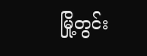မြို့တွင်း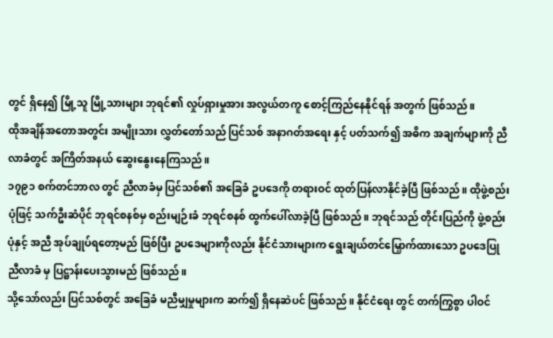တွင် ရှိနေ၍ မြို့သူ မြို့သားများ ဘုရင်၏ လှုပ်ရှားမှုအား အလွယ်တကူ စောင့်ကြည်နေနိုင်ရန် အတွက် ဖြစ်သည်။
ထိုအချိန်အတောအတွင်း အမျိုးသား လွှတ်တော်သည် ပြင်သစ် အနာဂတ်အရေး နှင့် ပတ်သက်၍ အဓိက အချက်များကို ညီလာခံတွင် အကြိတ်အနယ် ဆွေးနွေးနေကြသည်။
၁၇၉၁ စက်တင်ဘာလ တွင် ညီလာခံမှ ပြင်သစ်၏ အခြေခံ ဥပဒေကို တရားဝင် ထုတ်ပြန်လာနိုင်ခဲ့ပြီ ဖြစ်သည်။ ထိုဖွဲ့စည်းပုံဖြင့် သက်ဦးဆံပိုင် ဘုရင်စနစ်မှ စည်းမျဉ်းခံ ဘုရင်စနစ် ထွက်ပေါ်လာခဲ့ပြီ ဖြစ်သည်။ ဘုရင်သည် တိုင်းပြည်ကို ဖွဲ့စည်းပုံနှင့် အညီ အုပ်ချုပ်ရတော့မည် ဖြစ်ပြီး ဥပဒေများကိုလည်း နိုင်ငံသားများက ရွေးချယ်တင်မြှောက်ထားသော ဥပဒေပြု ညီလာခံ မှ ပြဋ္ဌာန်းပေးသွားမည် ဖြစ်သည်။
သို့သော်လည်း ပြင်သစ်တွင် အခြေခံ မညီမျှမှုများက ဆက်၍ ရှိနေဆဲပင် ဖြစ်သည်။ နိုင်ငံရေး တွင် တက်ကြွစွာ ပါဝင်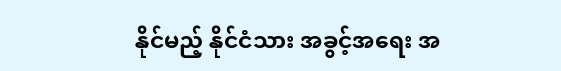နိုင်မည့် နိုင်ငံသား အခွင့်အရေး အ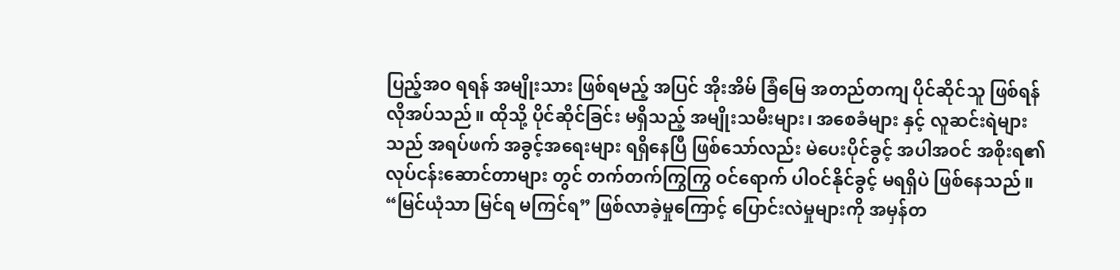ပြည့်အဝ ရရန် အမျိုးသား ဖြစ်ရမည့် အပြင် အိုးအိမ် ခြံမြေ အတည်တကျ ပိုင်ဆိုင်သူ ဖြစ်ရန် လိုအပ်သည်။ ထိုသို့ ပိုင်ဆိုင်ခြင်း မရှိသည့် အမျိုးသမီးများ၊ အစေခံများ နှင့် လူဆင်းရဲများသည် အရပ်ဖက် အခွင့်အရေးများ ရရှိနေပြီ ဖြစ်သော်လည်း မဲပေးပိုင်ခွင့် အပါအဝင် အစိုးရ၏ လုပ်ငန်းဆောင်တာများ တွင် တက်တက်ကြွကြွ ဝင်ရောက် ပါဝင်နိုင်ခွင့် မရရှိပဲ ဖြစ်နေသည်။
“မြင်ယုံသာ မြင်ရ မကြင်ရ” ဖြစ်လာခဲ့မှုကြောင့် ပြောင်းလဲမှုများကို အမှန်တ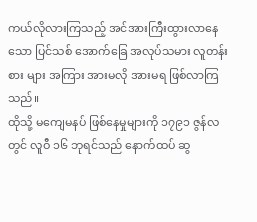ကယ်လိုလားကြသည့် အင်အားကြီးထွားလာနေသော ပြင်သစ် အောက်ခြေ အလုပ်သမား လူတန်းစား များ အကြား အားမလို အားမရ ဖြစ်လာကြသည်။
ထိုသို့ မကျေမနပ် ဖြစ်နေမှုများကို ၁၇၉၁ ဇွန်လ တွင် လူဝီ ၁၆ ဘုရင်သည် နောက်ထပ် ဆွ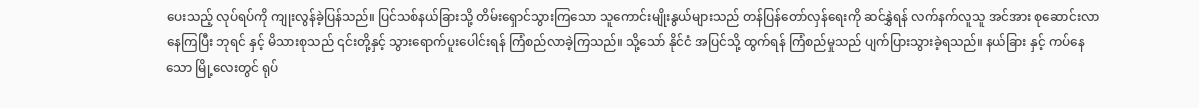ပေးသည့် လုပ်ရပ်ကို ကျုးလွန်ခဲ့ပြန်သည်။ ပြင်သစ်နယ်ခြားသို့ တိမ်းရှောင်သွားကြသော သူကောင်းမျိုးနွယ်များသည် တန်ပြန်တော်လှန်ရေးကို ဆင်နွှဲရန် လက်နက်လူသူ အင်အား စုဆောင်းလာနေကြပြီး ဘုရင် နှင့် မိသားစုသည် ၎င်းတို့နှင့် သွားရောက်ပူးပေါင်းရန် ကြံစည်လာခဲ့ကြသည်။ သို့သော် နိုင်ငံ အပြင်သို့ ထွက်ရန် ကြံစည်မှုသည် ပျက်ပြားသွားခဲ့ရသည်။ နယ်ခြား နှင့် ကပ်နေသော မြို့လေးတွင် ရုပ်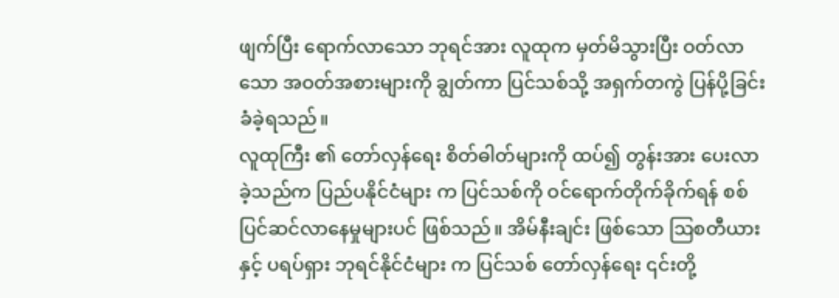ဖျက်ပြီး ရောက်လာသော ဘုရင်အား လူထုက မှတ်မိသွားပြီး ဝတ်လာသော အဝတ်အစားများကို ချွတ်ကာ ပြင်သစ်သို့ အရှက်တကွဲ ပြန်ပို့ခြင်း ခံခဲ့ရသည်။
လူထုကြီး ၏ တော်လှန်ရေး စိတ်ဓါတ်များကို ထပ်၍ တွန်းအား ပေးလာခဲ့သည်က ပြည်ပနိုင်ငံများ က ပြင်သစ်ကို ဝင်ရောက်တိုက်ခိုက်ရန် စစ်ပြင်ဆင်လာနေမှုများပင် ဖြစ်သည်။ အိမ်နီးချင်း ဖြစ်သော ဩစတီယား နှင့် ပရပ်ရှား ဘုရင်နိုင်ငံများ က ပြင်သစ် တော်လှန်ရေး ၎င်းတို့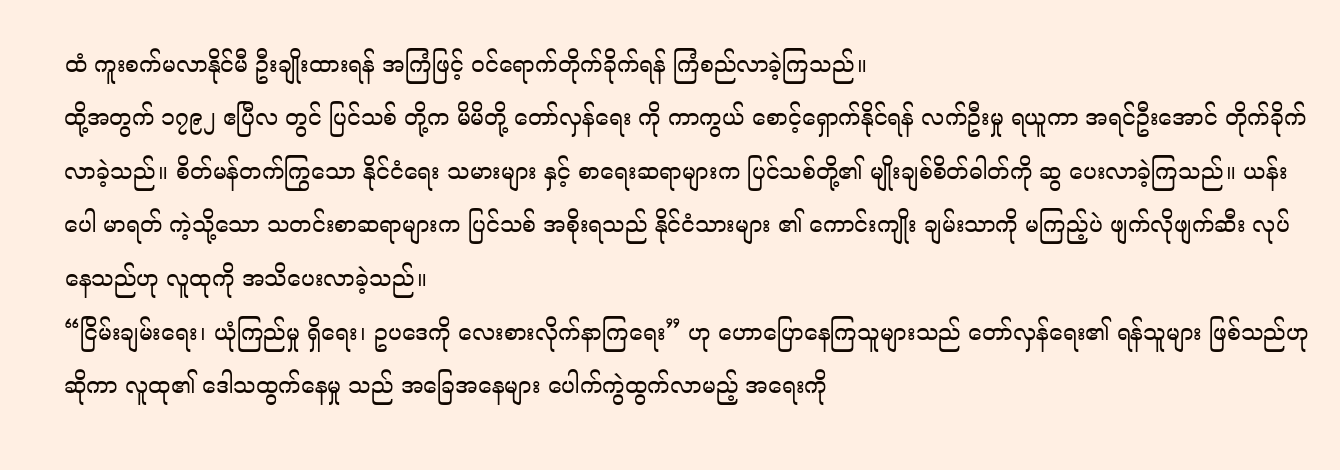ထံ ကူးစက်မလာနိုင်မီ ဦးချိုးထားရန် အကြံဖြင့် ဝင်ရောက်တိုက်ခိုက်ရန် ကြံစည်လာခဲ့ကြသည်။
ထို့အတွက် ၁၇၉၂ ဧပြီလ တွင် ပြင်သစ် တို့က မိမိတို့ တော်လှန်ရေး ကို ကာကွယ် စောင့်ရှောက်နိုင်ရန် လက်ဦးမှု ရယူကာ အရင်ဦးအောင် တိုက်ခိုက်လာခဲ့သည်။ စိတ်မန်တက်ကြွသော နိုင်ငံရေး သမားများ နှင့် စာရေးဆရာများက ပြင်သစ်တို့၏ မျိုးချစ်စိတ်ဓါတ်ကို ဆွ ပေးလာခဲ့ကြသည်။ ယန်းပေါ မာရတ် ကဲ့သို့သော သတင်းစာဆရာများက ပြင်သစ် အစိုးရသည် နိုင်ငံသားများ ၏ ကောင်းကျိုး ချမ်းသာကို မကြည့်ပဲ ဖျက်လိုဖျက်ဆီး လုပ်နေသည်ဟု လူထုကို အသိပေးလာခဲ့သည်။
“ငြိမ်းချမ်းရေး၊ ယုံကြည်မှု ရှိရေး၊ ဥပဒေကို လေးစားလိုက်နာကြရေး” ဟု ဟောပြောနေကြသူများသည် တော်လှန်ရေး၏ ရန်သူများ ဖြစ်သည်ဟု ဆိုကာ လူထု၏ ဒေါသထွက်နေမှု သည် အခြေအနေများ ပေါက်ကွဲထွက်လာမည့် အရေးကို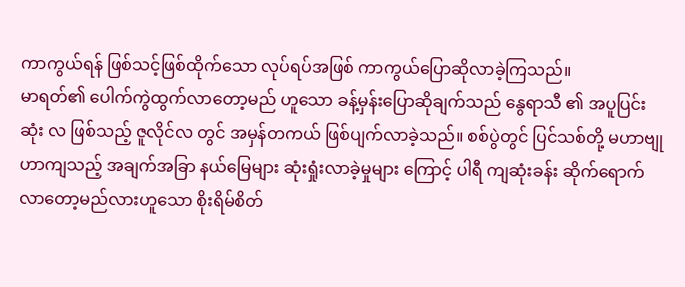ကာကွယ်ရန် ဖြစ်သင့်ဖြစ်ထိုက်သော လုပ်ရပ်အဖြစ် ကာကွယ်ပြောဆိုလာခဲ့ကြသည်။
မာရတ်၏ ပေါက်ကွဲထွက်လာတော့မည် ဟူသော ခန့်မှန်းပြောဆိုချက်သည် နွေရာသီ ၏ အပူပြင်းဆုံး လ ဖြစ်သည့် ဇူလိုင်လ တွင် အမှန်တကယ် ဖြစ်ပျက်လာခဲ့သည်။ စစ်ပွဲတွင် ပြင်သစ်တို့ မဟာဗျုဟာကျသည့် အချက်အခြာ နယ်မြေများ ဆုံးရှုံးလာခဲ့မှုများ ကြောင့် ပါရီ ကျဆုံးခန်း ဆိုက်ရောက်လာတော့မည်လားဟူသော စိုးရိမ်စိတ်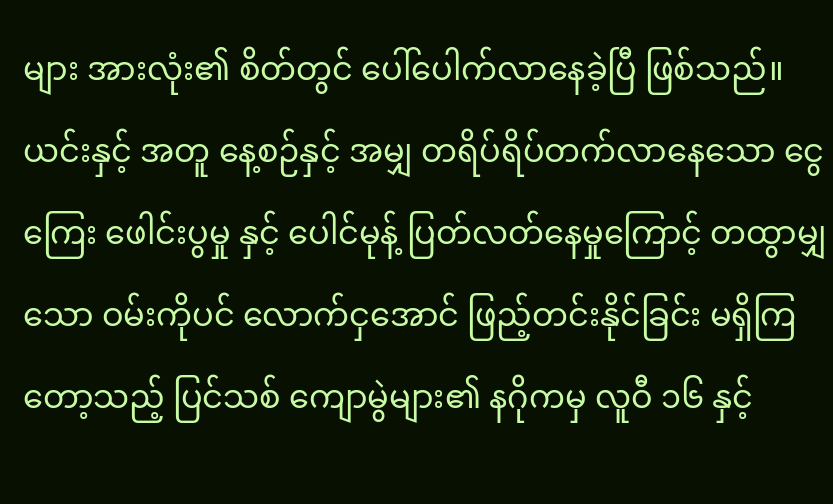များ အားလုံး၏ စိတ်တွင် ပေါ်ပေါက်လာနေခဲ့ပြီ ဖြစ်သည်။
ယင်းနှင့် အတူ နေ့စဉ်နှင့် အမျှ တရိပ်ရိပ်တက်လာနေသော ငွေကြေး ဖေါင်းပွမှု နှင့် ပေါင်မုန့် ပြတ်လတ်နေမှုကြောင့် တထွာမျှသော ဝမ်းကိုပင် လောက်ငှအောင် ဖြည့်တင်းနိုင်ခြင်း မရှိကြတော့သည့် ပြင်သစ် ကျောမွဲများ၏ နဂိုကမှ လူဝီ ၁၆ နှင့်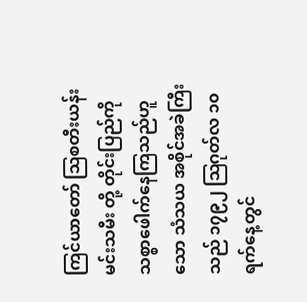ကြင်ယာတော် ဩစတီးယန်း မင်းသမီး တို့ တိုင်းပြည်ကို သစ္စာဖေါက်နေကြသည်ဟူသော သံသယ အစိုင်အခဲကြီးသည် ၁၇၉၂ ဩဂုတ်လ ၁၀ ရက်နေ့တွင်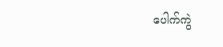ပေါက်ကွဲ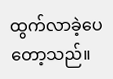ထွက်လာခဲ့ပေတော့သည်။